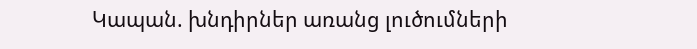Կապան. խնդիրներ առանց լուծումների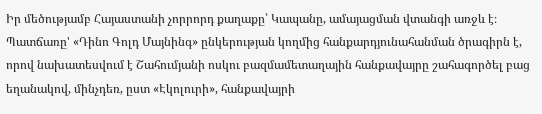Իր մեծությամբ Հայաստանի չորրորդ քաղաքը՝ Կապանը, ամայացման վտանգի առջև է։ Պատճառը' «Դինո Գոլդ Մայնինգ» ընկերության կողմից հանքարդյունահանման ծրագիրն է, որով նախատեսվում է Շահումյանի ոսկու բազմամետաղային հանքավայրը շահագործել բաց եղանակով, մինչդեռ, ըստ «Էկոլուրի», հանքավայրի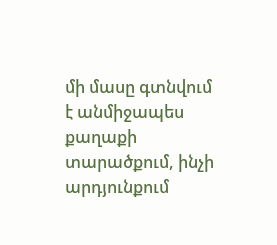մի մասը գտնվում է անմիջապես քաղաքի տարածքում, ինչի արդյունքում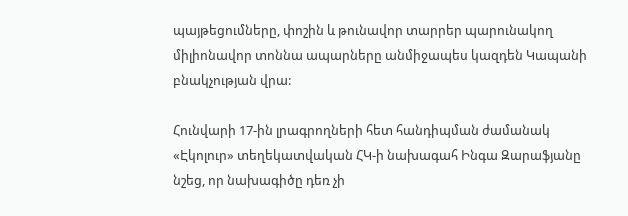պայթեցումները, փոշին և թունավոր տարրեր պարունակող միլիոնավոր տոննա ապարները անմիջապես կազդեն Կապանի բնակչության վրա:

Հունվարի 17-ին լրագրողների հետ հանդիպման ժամանակ «Էկոլուր» տեղեկատվական ՀԿ-ի նախագահ Ինգա Զարաֆյանը նշեց, որ նախագիծը դեռ չի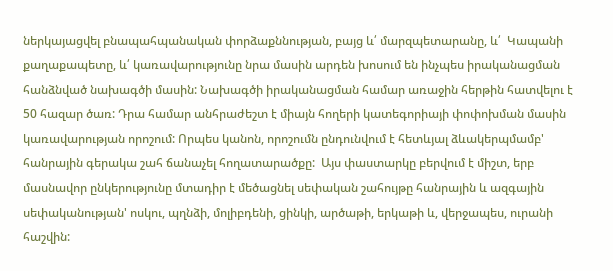ներկայացվել բնապահպանական փորձաքննության, բայց և՛ մարզպետարանը, և՛  Կապանի քաղաքապետը, և՛ կառավարությունը նրա մասին արդեն խոսում են ինչպես իրականացման հանձնված նախագծի մասին: Նախագծի իրականացման համար առաջին հերթին հատվելու է 50 հազար ծառ: Դրա համար անհրաժեշտ է միայն հողերի կատեգորիայի փոփոխման մասին կառավարության որոշում: Որպես կանոն, որոշումն ընդունվում է հետևյալ ձևակերպմամբ' հանրային գերակա շահ ճանաչել հողատարածքը:  Այս փաստարկը բերվում է միշտ, երբ մասնավոր ընկերությունը մտադիր է մեծացնել սեփական շահույթը հանրային և ազգային սեփականության' ոսկու, պղնձի, մոլիբդենի, ցինկի, արծաթի, երկաթի և, վերջապես, ուրանի հաշվին: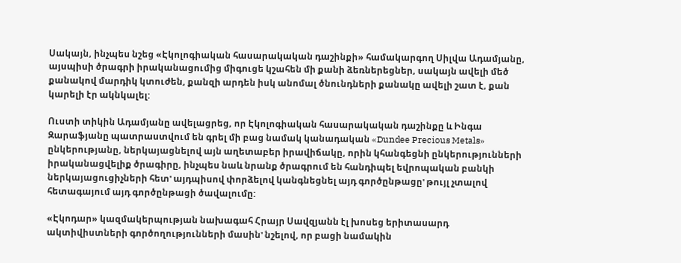Սակայն, ինչպես նշեց «Էկոլոգիական հասարակական դաշինքի» համակարգող Սիլվա Ադամյանը, այսպիսի ծրագրի իրականացումից միգուցե կշահեն մի քանի ձեռներեցներ, սակայն ավելի մեծ քանակով մարդիկ կտուժեն, քանզի արդեն իսկ անոմալ ծնունդների քանակը ավելի շատ է, քան կարելի էր ակնկալել:

Ուստի տիկին Ադամյանը ավելացրեց, որ Էկոլոգիական հասարակական դաշինքը և Ինգա Զարաֆյանը պատրաստվում են գրել մի բաց նամակ կանադական «Dundee Precious Metals» ընկերությանը, ներկայացնելով այն աղետաբեր իրավիճակը, որին կհանգեցնի ընկերությունների իրականացվելիք ծրագիրը, ինչպես նաև նրանք ծրագրում են հանդիպել եվրոպական բանկի ներկայացուցիչների հետ' այդպիսով փորձելով կանգնեցնել այդ գործընթացը' թույլ չտալով հետագայում այդ գործընթացի ծավալումը:

«Էկոդար» կազմակերպության նախագահ Հրայր Սավզյանն էլ խոսեց երիտասարդ ակտիվիստների գործողությունների մասին' նշելով, որ բացի նամակին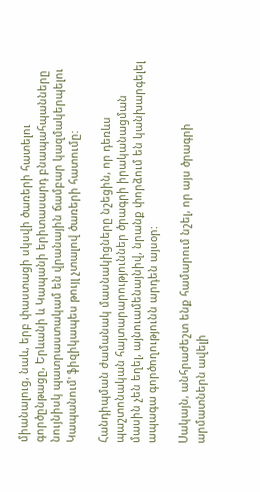միանալուց, նաև, երբ փաստացի սկսվի ծառերի հատելու գործընթացը, Երևանի և Կապանի երիտասարդ բնապահպանները նույնիսկ պատրաստակամ են վրանային ճամբար կազմակերպելու Կապանում' ֆիզիկապես թույլ չտալով ծառերի հատումը:

Հանդիպման ժամանակ մասնակիցները նշեցին, որ դեռևս պաշտոնական հայտարարություններ ծրագրի իրականացման մասին չեն եղել, այնուամենայնիվ, նրանք փորձում են կանխարգելել ապագա գործողությունն արդեն այսօր:

Սակայն, անհրաժեշտ ենք համարում նշել, որ այս ծրագրի արմատներն ավելի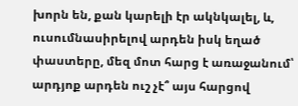խորն են, քան կարելի էր ակնկալել, և, ուսումնասիրելով արդեն իսկ եղած փաստերը, մեզ մոտ հարց է առաջանում՝ արդյոք արդեն ուշ չէ՞ այս հարցով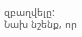զբաղվելը: Նախ նշենք, որ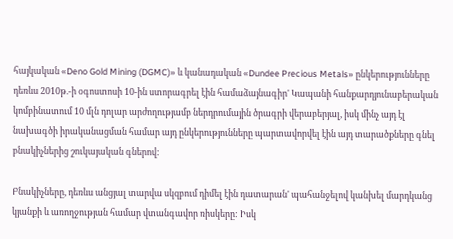հայկական «Deno Gold Mining (DGMC)» և կանադական «Dundee Precious Metals» ընկերությունները դեռևս 2010թ.-ի օգոստոսի 10-ին ստորագրել էին համաձայնագիր' Կապանի հանքարդյունաբերական կոմբինատում 10 մլն դոլար արժողությամբ ներդրումային ծրագրի վերաբերյալ, իսկ մինչ այդ էլ  նախագծի իրականացման համար այդ ընկերությունները պարտավորվել էին այդ տարածքները գնել բնակիչներից շուկայական գներով:

Բնակիչները, դեռևս անցյալ տարվա սկզբում դիմել էին դատարան' պահանջելով կանխել մարդկանց կյանքի և առողջության համար վտանգավոր ռիսկերը: Իսկ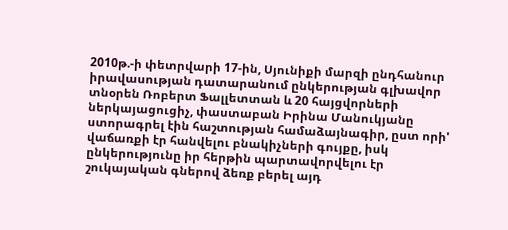2010թ.-ի փետրվարի 17-ին, Սյունիքի մարզի ընդհանուր իրավասության դատարանում ընկերության գլխավոր տնօրեն Ռոբերտ Ֆալլետտան և 20 հայցվորների ներկայացուցիչ, փաստաբան Իրինա Մանուկյանը ստորագրել էին հաշտության համաձայնագիր, ըստ որի' վաճառքի էր հանվելու բնակիչների գույքը, իսկ ընկերությունը իր հերթին պարտավորվելու էր շուկայական գներով ձեռք բերել այդ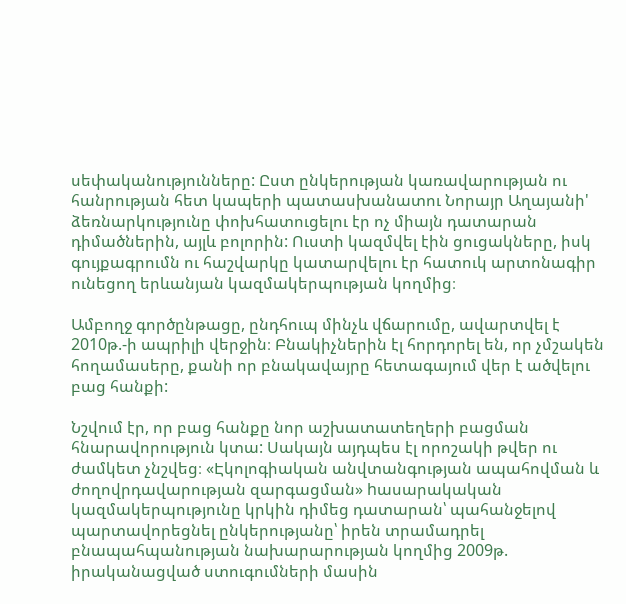սեփականությունները: Ըստ ընկերության կառավարության ու հանրության հետ կապերի պատասխանատու Նորայր Աղայանի' ձեռնարկությունը փոխհատուցելու էր ոչ միայն դատարան դիմածներին, այլև բոլորին: Ուստի կազմվել էին ցուցակները, իսկ գույքագրումն ու հաշվարկը կատարվելու էր հատուկ արտոնագիր ունեցող երևանյան կազմակերպության կողմից։

Ամբողջ գործընթացը, ընդհուպ մինչև վճարումը, ավարտվել է 2010թ.-ի ապրիլի վերջին։ Բնակիչներին էլ հորդորել են, որ չմշակեն հողամասերը, քանի որ բնակավայրը հետագայում վեր է ածվելու բաց հանքի:

Նշվում էր, որ բաց հանքը նոր աշխատատեղերի բացման հնարավորություն կտա: Սակայն այդպես էլ որոշակի թվեր ու ժամկետ չնշվեց։ «Էկոլոգիական անվտանգության ապահովման և ժողովրդավարության զարգացման» hասարակական կազմակերպությունը կրկին դիմեց դատարան՝ պահանջելով պարտավորեցնել ընկերությանը՝ իրեն տրամադրել բնապահպանության նախարարության կողմից 2009թ. իրականացված ստուգումների մասին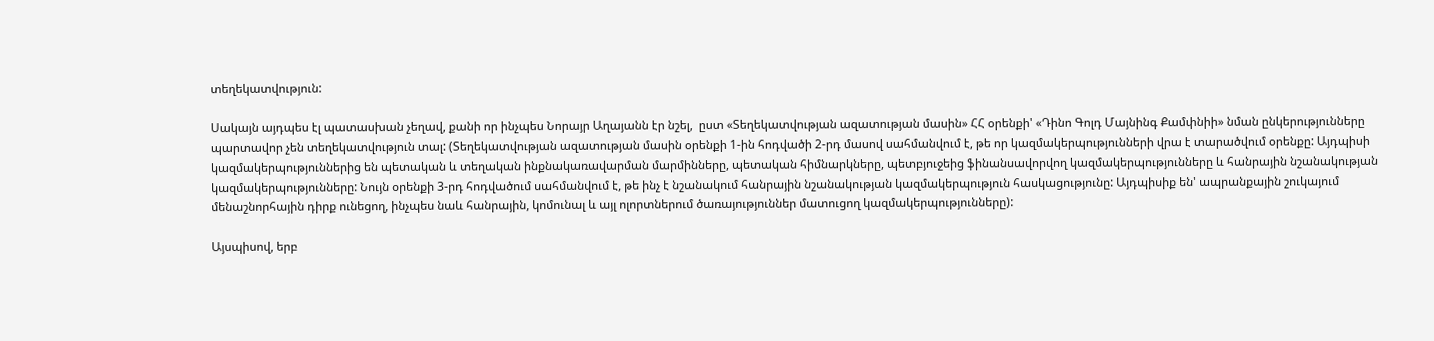տեղեկատվություն:

Սակայն այդպես էլ պատասխան չեղավ, քանի որ ինչպես Նորայր Աղայանն էր նշել,  ըստ «Տեղեկատվության ազատության մասին» ՀՀ օրենքի' «Դինո Գոլդ Մայնինգ Քամփնիի» նման ընկերությունները պարտավոր չեն տեղեկատվություն տալ: (Տեղեկատվության ազատության մասին օրենքի 1-ին հոդվածի 2-րդ մասով սահմանվում է, թե որ կազմակերպությունների վրա է տարածվում օրենքը: Այդպիսի կազմակերպություններից են պետական և տեղական ինքնակառավարման մարմինները, պետական հիմնարկները, պետբյուջեից ֆինանսավորվող կազմակերպությունները և հանրային նշանակության կազմակերպությունները: Նույն օրենքի 3-րդ հոդվածում սահմանվում է, թե ինչ է նշանակում հանրային նշանակության կազմակերպություն հասկացությունը: Այդպիսիք են' ապրանքային շուկայում մենաշնորհային դիրք ունեցող, ինչպես նաև հանրային, կոմունալ և այլ ոլորտներում ծառայություններ մատուցող կազմակերպությունները):

Այսպիսով, երբ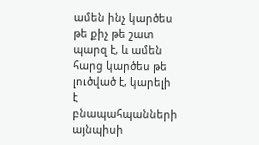ամեն ինչ կարծես թե քիչ թե շատ պարզ է, և ամեն հարց կարծես թե լուծված է, կարելի է բնապահպանների այնպիսի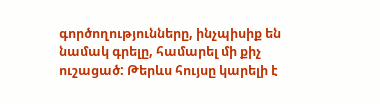գործողությունները, ինչպիսիք են նամակ գրելը, համարել մի քիչ ուշացած: Թերևս հույսը կարելի է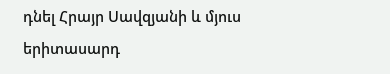դնել Հրայր Սավզյանի և մյուս երիտասարդ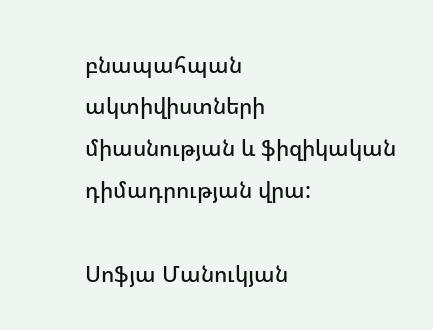բնապահպան ակտիվիստների միասնության և ֆիզիկական դիմադրության վրա:

Սոֆյա Մանուկյան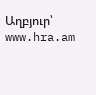Աղբյուր՝ www.hra.am